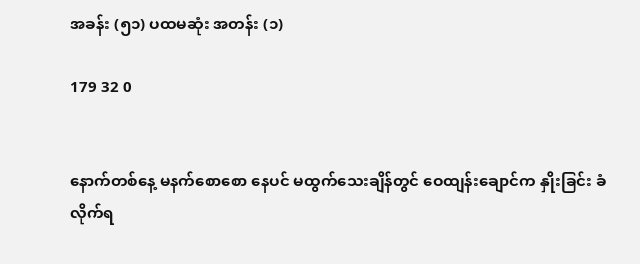အခန်း (၅၁) ပထမဆုံး အတန်း (၁)

179 32 0


နောက်တစ်နေ့ မနက်စောစော နေပင် မထွက်သေးချိန်တွင် ဝေထျန်းချောင်က နှိုးခြင်း ခံလိုက်ရ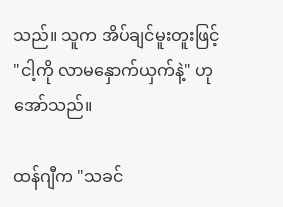သည်။ သူက အိပ်ချင်မူးတူးဖြင့် "ငါ့ကို လာမနှောက်ယှက်နဲ့" ဟု အော်သည်။

ထန်ဂျီက "သခင်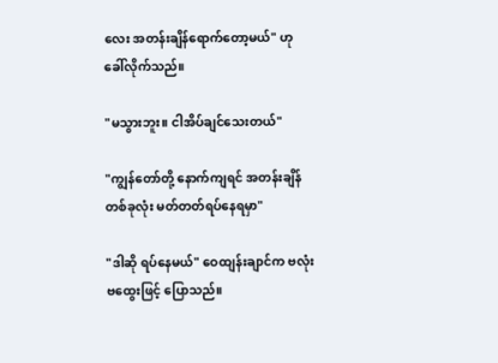လေး အတန်းချိန်ရောက်တော့မယ်" ဟု ခေါ်လိုက်သည်။

"မသွားဘူး။ ငါအိပ်ချင်သေးတယ်"

"ကျွန်တော်တို့ နောက်ကျရင် အတန်းချိန် တစ်ခုလုံး မတ်တတ်ရပ်နေရမှာ"

"ဒါဆို ရပ်နေမယ်" ဝေထျန်းချာင်က ဗလုံးဗထွေးဖြင့် ပြောသည်။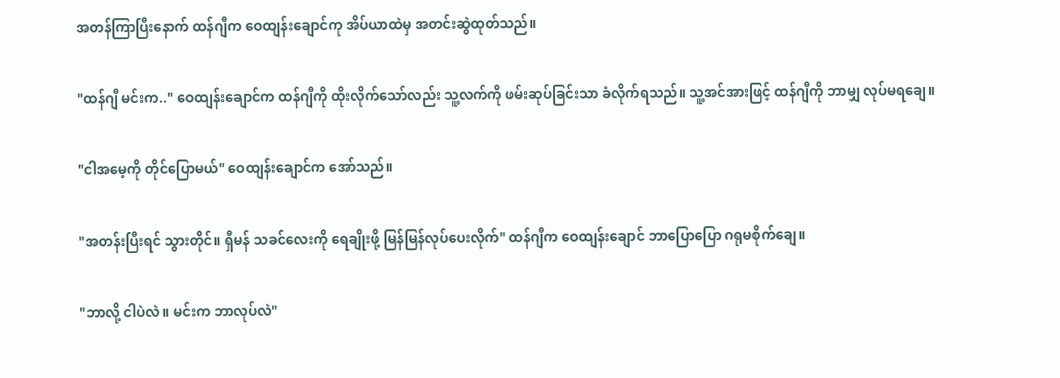အတန်ကြာပြီးနောက် ထန်ဂျီက ဝေထျန်းချောင်ကု အိပ်ယာထဲမှ အတင်းဆွဲထုတ်သည်။

"ထန်ဂျီ မင်းက.." ဝေထျန်းချောင်က ထန်ဂျီကို ထိုးလိုက်သော်လည်း သူ့လက်ကို ဖမ်းဆုပ်ခြင်းသာ ခံလိုက်ရသည်။ သူ့အင်အားဖြင့် ထန်ဂျီကို ဘာမျှ လုပ်မရချေ။

"ငါအမေ့ကို တိုင်ပြောမယ်" ဝေထျန်းချောင်က အော်သည်။

"အတန်းပြီးရင် သွားတိုင်။ ရှီမန် သခင်လေးကို ရေချိုးဖို့ မြန်မြန်လုပ်ပေးလိုက်" ထန်ဂျီက ဝေထျန်းချောင် ဘာပြောပြော ဂရုမစိုက်ချေ။

"ဘာလို့ ငါပဲလဲ။ မင်းက ဘာလုပ်လဲ"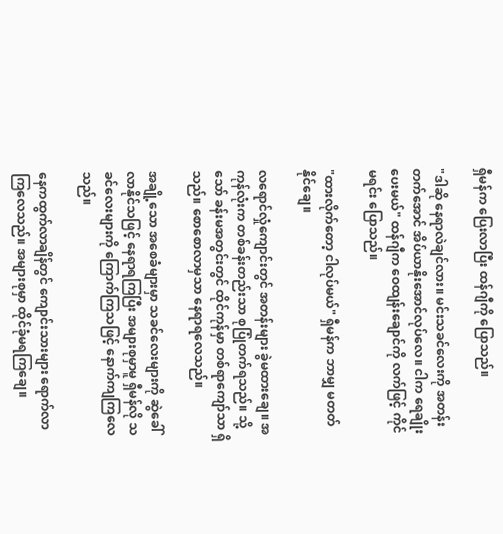ရှီမန်က ပြေးလာပြီး ထန်ဂျီကို ပြောသည်။

"ဒါဆို နေရာလဲချင်လား။ မင်းသခင်လေးကို အတန်းတက်အောင် အိပ်ယာနိုးအောင်လုပ်လေ။ ငါက ရေချိုးပေးမယ်" ထန်ဂျီက ဝေထျန်းချောင်ကို လက်ဖြင့် ကိုင်မရင်း ပြောသည်။

"ထားလိုက်တော့ ငါလုပ်မယ်" ရှီမန်က ဘာမျှ မတတ်နိုင်ချေ။

လရောင်လှုံကျောင်းတွင် အတန်းများ ခွဲမထားချေ။ အကုန်လုံးက တစ်ခန်းတည်းသာ စုပြုံတက်ရသည်။ သို့သော် ခန်းမအတွင်းတွင် ထိုင်ကုန်မှာ တစ်ရာကျော်သာ ရှိသည်။ စောစောလာမှသာ နေရာရလေသည်။

အချို့သော အစေခံများမှာ သခင်လေးများကို ဆွဲခေါ်လာနိုင်သဖြင့် နေရာရကြပြီး အများစုမှာမူ ရှီမန်လို သခင်လေးများကို ကြောက်ကြသဖြင့် နောက်ကျကြလေသည်။

နေကထွက်လာချိန်တွင် ကျောင်းသားများ ရောက်လာကြလေသည်။ အများစုမှာ ထိုင်ခုံမရကြချေ။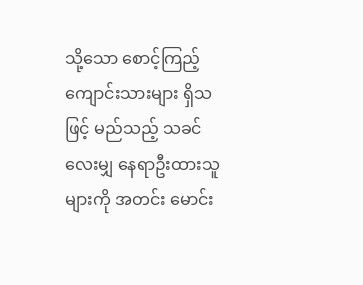သို့သော စောင့်ကြည့် ကျောင်းသားများ ရှိသဖြင့် မည်သည့် သခင်လေးမျှ နေရာဦးထားသူများကို အတင်း မောင်း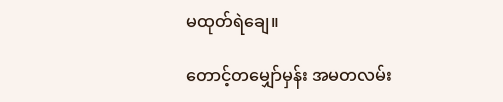မထုတ်ရဲချေ။

တောင့်တမျှော်မှန်း အမတလမ်း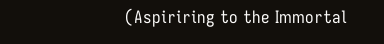(Aspiriring to the Immortal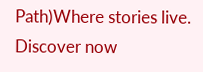Path)Where stories live. Discover now